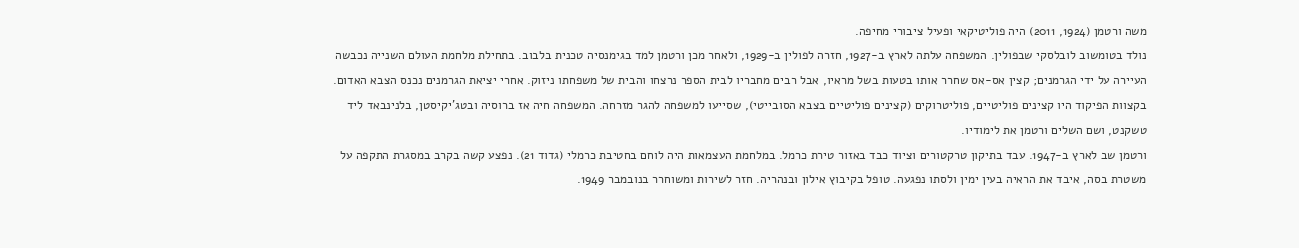משה ורטמן (1924, 2011) היה פוליטיקאי ופעיל ציבורי מחיפה.
נולד בטומשוב לובלסקי שבפולין. המשפחה עלתה לארץ ב-1927, חזרה לפולין ב-1929, ולאחר מכן ורטמן למד בגימנסיה טכנית בלבוב. בתחילת מלחמת העולם השנייה נכבשה העיירה על ידי הגרמנים; קצין אס-אס שחרר אותו בטעות בשל מראיו, אבל רבים מחבריו לבית הספר נרצחו והבית של משפחתו ניזוק. אחרי יציאת הגרמנים נכנס הצבא האדום. בקצוות הפיקוד היו קצינים פוליטיים, פוליטרוקים (קצינים פוליטיים בצבא הסובייטי), שסייעו למשפחה להגר מזרחה. המשפחה חיה אז ברוסיה ובטג'יקיסטן, בלנינבאד ליד טשקנט, ושם השלים ורטמן את לימודיו.
ורטמן שב לארץ ב-1947. עבד בתיקון טרקטורים וציוד כבד באזור טירת כרמל. במלחמת העצמאות היה לוחם בחטיבת כרמלי (גדוד 21). נפצע קשה בקרב במסגרת התקפה על משטרת בסה, איבד את הראיה בעין ימין ולסתו נפגעה. טופל בקיבוץ אילון ובנהריה. חזר לשירות ומשוחרר בנובמבר 1949.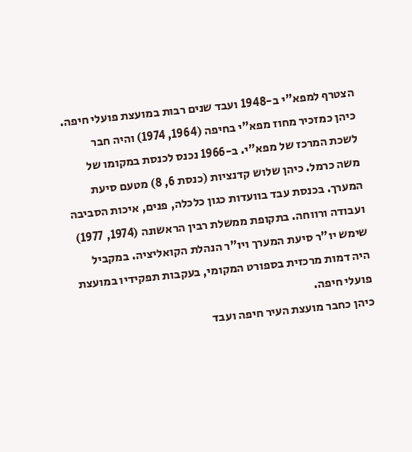הצטרף למפא"י ב-1948 ועבד שנים רבות במועצת פועלי חיפה. כיהן כמזכיר מחוז מפא"י בחיפה (1964, 1974) והיה חבר לשכת המרכז של מפא"י. ב-1966 נכנס לכנסת במקומו של משה כרמל. כיהן שלוש קדנציות (כנסת 6, 8) מטעם סיעת המערך. בכנסת עבד בוועדות כגון כלכלה, פנים, איכות הסביבה ועבודה ורווחה. בתקופת ממשלת רבין הראשונה (1974, 1977) שימש יו"ר סיעת המערך ויו"ר הנהלת הקואליציה. במקביל היה דמות מרכזית בספורט המקומי, בעקבות תפקידיו במועצת פועלי חיפה.
כיהן כחבר מועצת העיר חיפה ועבד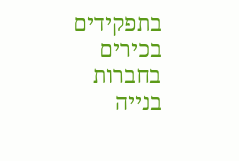בתפקידים בכירים בחברות בנייה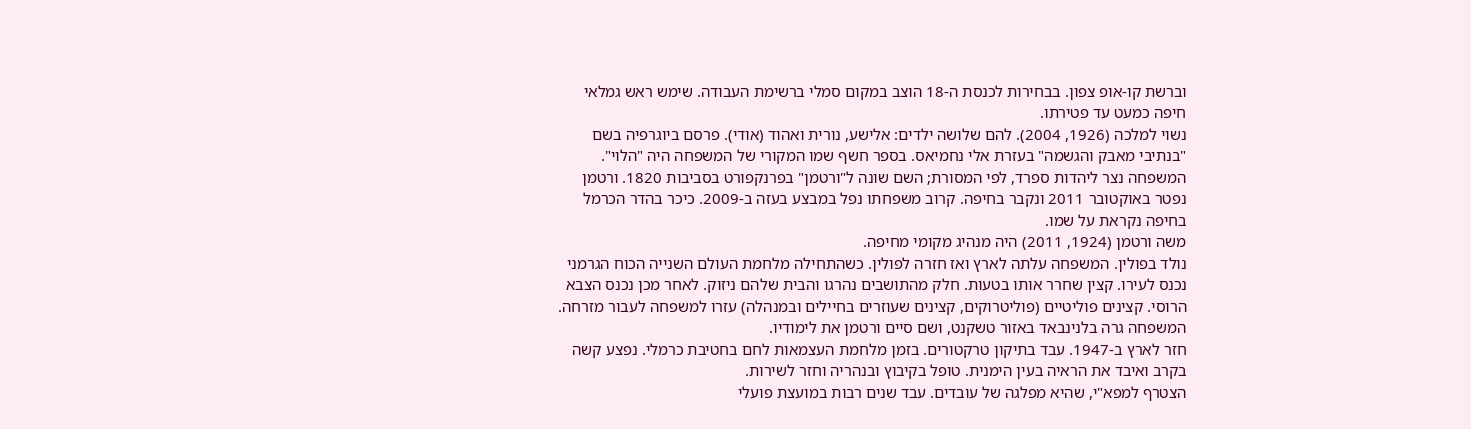וברשת קו-אופ צפון. בבחירות לכנסת ה-18 הוצב במקום סמלי ברשימת העבודה. שימש ראש גמלאי חיפה כמעט עד פטירתו.
נשוי למלכה (1926, 2004). להם שלושה ילדים: אלישע, נורית ואהוד (אודי). פרסם ביוגרפיה בשם "בנתיבי מאבק והגשמה" בעזרת אלי נחמיאס. בספר חשף שמו המקורי של המשפחה היה "הלוי". המשפחה נצר ליהדות ספרד, לפי המסורת; השם שונה ל"ורטמן" בפרנקפורט בסביבות 1820. ורטמן נפטר באוקטובר 2011 ונקבר בחיפה. קרוב משפחתו נפל במבצע בעזה ב-2009. כיכר בהדר הכרמל בחיפה נקראת על שמו.
משה ורטמן (1924, 2011) היה מנהיג מקומי מחיפה.
נולד בפולין. המשפחה עלתה לארץ ואז חזרה לפולין. כשהתחילה מלחמת העולם השנייה הכוח הגרמני נכנס לעירו. קצין שחרר אותו בטעות. חלק מהתושבים נהרגו והבית שלהם ניזוק. לאחר מכן נכנס הצבא הרוסי. קצינים פוליטיים (פוליטרוקים, קצינים שעוזרים בחיילים ובמנהלה) עזרו למשפחה לעבור מזרחה. המשפחה גרה בלנינבאד באזור טשקנט, ושם סיים ורטמן את לימודיו.
חזר לארץ ב-1947. עבד בתיקון טרקטורים. בזמן מלחמת העצמאות לחם בחטיבת כרמלי. נפצע קשה בקרב ואיבד את הראיה בעין הימנית. טופל בקיבוץ ובנהריה וחזר לשירות.
הצטרף למפא"י, שהיא מפלגה של עובדים. עבד שנים רבות במועצת פועלי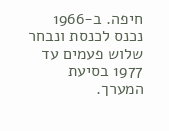חיפה. ב-1966 נכנס לכנסת ונבחר שלוש פעמים עד 1977 בסיעת המערך.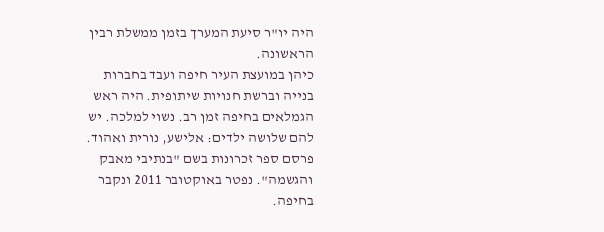היה יו"ר סיעת המערך בזמן ממשלת רבין הראשונה.
כיהן במועצת העיר חיפה ועבד בחברות בנייה וברשת חנויות שיתופית. היה ראש הגמלאים בחיפה זמן רב. נשוי למלכה. יש להם שלושה ילדים: אלישע, נורית ואהוד. פרסם ספר זכרונות בשם "בנתיבי מאבק והגשמה". נפטר באוקטובר 2011 ונקבר בחיפה.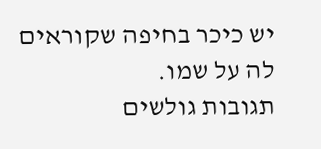יש כיכר בחיפה שקוראים לה על שמו.
תגובות גולשים